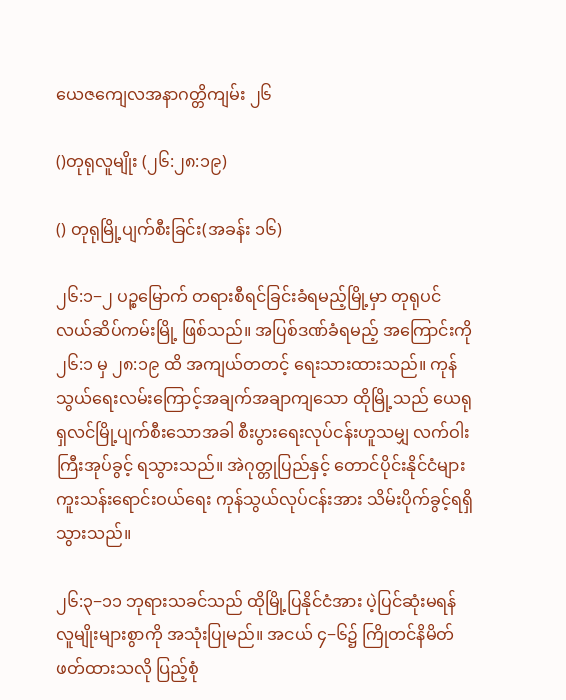ယေဇကျေလအနာဂတ္တိကျမ်း ၂၆

()တုရုလူမျိုး (၂၆:၂၈:၁၉)

() တုရုမြို့ပျက်စီးခြင်း(အခန်း ၁၆)

၂၆:၁−၂ ပဉ္စမြောက် တရားစီရင်ခြင်းခံရမည့်မြို့မှာ တုရုပင်လယ်ဆိပ်ကမ်းမြို့ ဖြစ်သည်။ အပြစ်ဒဏ်ခံရမည့် အကြောင်းကို ၂၆:၁ မှ ၂၈:၁၉ ထိ အကျယ်တတင့် ရေးသားထားသည်။ ကုန်သွယ်ရေးလမ်းကြောင့်အချက်အချာကျသော ထိုမြို့သည် ယေရုရှလင်မြို့ပျက်စီးသောအခါ စီးပွားရေးလုပ်ငန်းဟူသမျှ လက်ဝါးကြီးအုပ်ခွင့် ရသွားသည်။ အဲဂုတ္တုပြည်နှင့် တောင်ပိုင်းနိုင်ငံများ ကူးသန်းရောင်းဝယ်ရေး ကုန်သွယ်လုပ်ငန်းအား သိမ်းပိုက်ခွင့်ရရှိသွားသည်။

၂၆:၃−၁၁ ဘုရားသခင်သည် ထိုမြို့ပြနိုင်ငံအား ပဲ့ပြင်ဆုံးမရန် လူမျိုးများစွာကို အသုံးပြုမည်။ အငယ် ၄−၆၌ ကြိုတင်နိမိတ်ဖတ်ထားသလို ပြည့်စုံ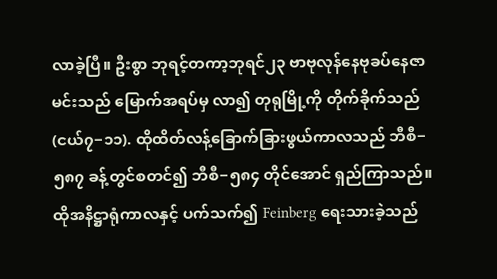လာခဲ့ပြီ။ ဦးစွာ ဘုရင့်တကာ့ဘုရင်၂၃ ဗာဗုလုန်နေဗုခပ်နေဇာမင်းသည် မြောက်အရပ်မှ လာ၍ တုရုမြို့ကို တိုက်ခိုက်သည်(ငယ်၇−၁၁). ထိုထိတ်လန့်ခြောက်ခြားဖွယ်ကာလသည် ဘီစီ−၅၈၇ ခန့်တွင်စတင်၍ ဘီစီ−၅၈၄ တိုင်အောင် ရှည်ကြာသည်။ ထိုအနိဋ္ဌာရုံကာလနှင့် ပက်သက်၍ Feinberg ရေးသားခဲ့သည်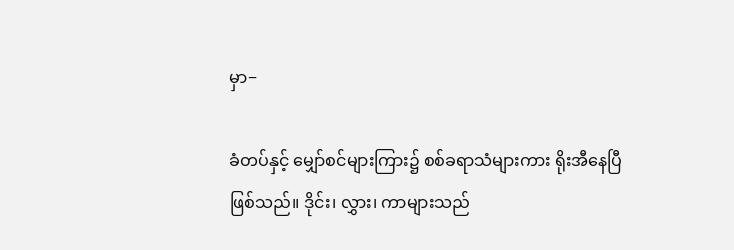မှာ−

ခံတပ်နှင့် မျှော်စင်များကြား၌ စစ်ခရာသံများကား ရိုးအီနေပြီဖြစ်သည်။ ဒိုင်း၊ လွှား၊ ကာများသည်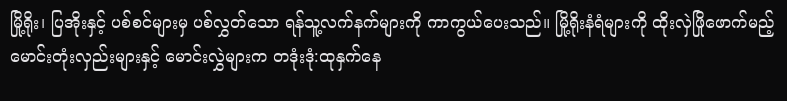မြို့ရိုး၊ ပြအိုးနှင့် ပစ်စင်များမှ ပစ်လွှတ်သော ရန်သူ့လက်နက်များကို ကာကွယ်ပေးသည်။ မြို့ရိုးနံရံများကို ထိုးလှဲဖြိုဖောက်မည့် မောင်းတုံးလှည်းများနှင့် မောင်းလွှဲများက တဒုံးဒုံ:ထုနှက်နေ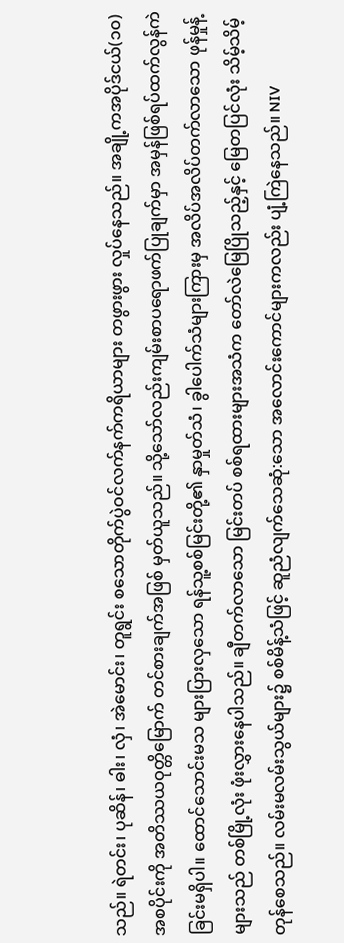သည်။ ရဲတင်း၊ ပုဆိန်၊ ဓါး၊ လှံ၊ အဲမောင်း၊ တူရွင်း စသောတိုက်ပွဲဝင်လက်နက်ကရိယာများ တဖွားဖွား လှုပ်နေသည်။ အချို့ကအပိုဒ်ငယ်(၁၀) အစပိုင်းကို အတိဿယဝုတ္တိမြောက် တင်စားချက်အဖြစ် မှတ်ယူသည်။ သို့သော်လည်းကျမ်းစာပရောဖက်ပြုချက်မှာ အမှန်ဖြစ်ရပ်ထက်လွန်ကဲခြင်းမရှိပါ။ ထောင်သောင်းမသ များပြားလှသော ရန်သူ့စစ်မြင်းတို့၏ နှာမှုတ်သံ၊ ခွါပေါက်သံများကြားမှ အလိပ်အလိပ်တက်လာသော ဖုန်မှုန့်များသည် တစ်မြို့လုံး ဖုံးလွှားနေပါသည်။ ချီတက်လာသော မြင်းတပ် စစ်ရထားများအသံက တော်လဲမြေပြိုသည့်နှင့် မြေတပြင်လုံး သိမ့်သိမ့်တုန်စေသည်။ လမ်းမလမ်းသွယ်များ၌ စစ်မိန့်သံဖြင့် ဆူညံလျက်သေဆုံ:သော အလောင်းကောင်များကလည်း ပျံ့ကြဲနေသည်။ NIV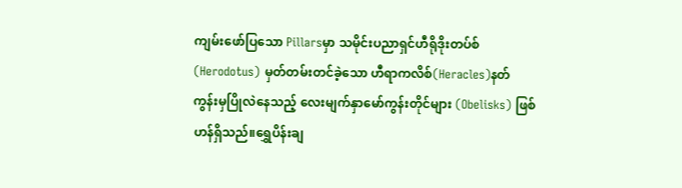ကျမ်းဖော်ပြသော Pillarsမှာ သမိုင်းပညာရှင်ဟီရိုဒိုးတပ်စ်(Herodotus) မှတ်တမ်းတင်ခဲ့သော ဟီရာကလိစ်(Heracles)နတ် ကွန်းမှပြိုလဲနေသည့် လေးမျက်နှာမော်ကွန်းတိုင်များ (Obelisks) ဖြစ်ဟန်ရှိသည်။ရွှေပိန်းချ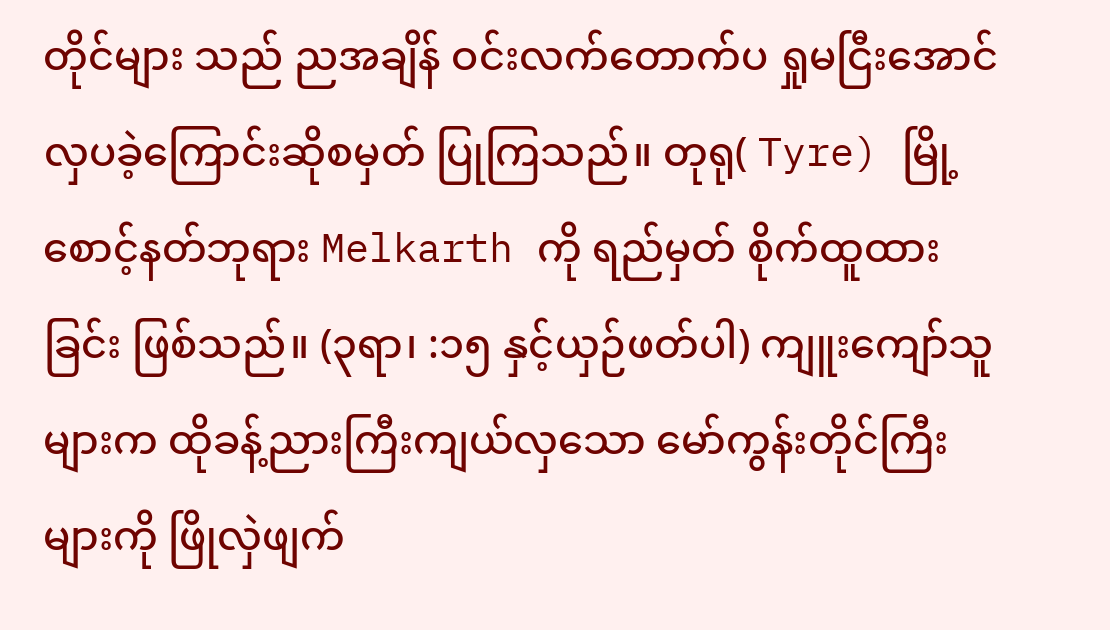တိုင်များ သည် ညအချိန် ဝင်းလက်တောက်ပ ရှုမငြီးအောင် လှပခဲ့ကြောင်းဆိုစမှတ် ပြုကြသည်။ တုရု( Tyre) မြို့စောင့်နတ်ဘုရား Melkarth ကို ရည်မှတ် စိုက်ထူထားခြင်း ဖြစ်သည်။ (၃ရာ၊ :၁၅ နှင့်ယှဉ်ဖတ်ပါ) ကျူးကျော်သူများက ထိုခန့်ညားကြီးကျယ်လှသော မော်ကွန်းတိုင်ကြီးများကို ဖြိုလှဲဖျက်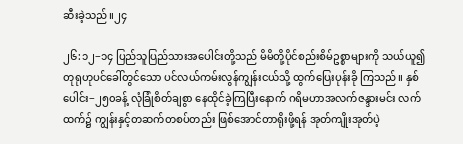ဆီးခဲ့သည်။၂၄

၂၆:၁၂−၁၄ ပြည်သူပြည်သားအပေါင်းတို့သည် မိမိတို့ပိုင်စည်းစိမ်ဥစ္စာများကို သယ်ယူ၍ တုရုဟုပင်ခေါ်တွင်သော ပင်လယ်ကမ်းလွန်ကျွန်းငယ်သို့ ထွက်ပြေးပုန်းခို ကြသည်။ နှစ်ပေါင်း−၂၅၀ခန့် လုံခြုံစိတ်ချစွာ နေထိုင်ခဲ့ကြပြီးနောက် ဂရိမဟာအလက်ဇန္ဒားမင်း လက်ထက်၌ ကျွန်းနှင့်တဆက်တစပ်တည်း ဖြစ်အောင်တာရိုးဖို့ရန် အုတ်ကျိုးအုတ်ပဲ့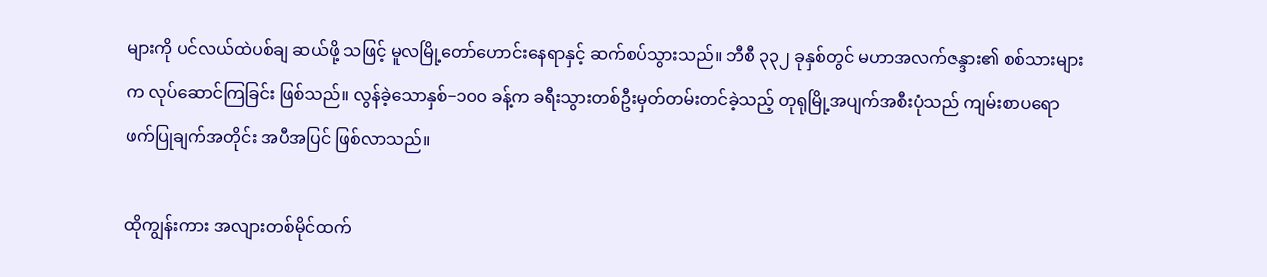များကို ပင်လယ်ထဲပစ်ချ ဆယ်ဖို့ သဖြင့် မူလမြို့တော်ဟောင်းနေရာနှင့် ဆက်စပ်သွားသည်။ ဘီစီ ၃၃၂ ခုနှစ်တွင် မဟာအလက်ဇန္ဒား၏ စစ်သားများက လုပ်ဆောင်ကြခြင်း ဖြစ်သည်။ လွန်ခဲ့သောနှစ်−၁၀၀ ခန့်က ခရီးသွားတစ်ဦးမှတ်တမ်းတင်ခဲ့သည့် တုရုမြို့အပျက်အစီးပုံသည် ကျမ်းစာပရောဖက်ပြုချက်အတိုင်း အပီအပြင် ဖြစ်လာသည်။

ထိုကျွန်းကား အလျားတစ်မိုင်ထက်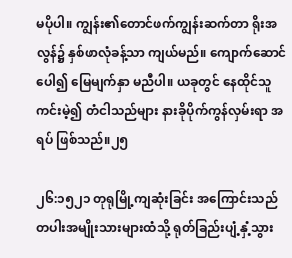မပိုပါ။ ကျွန်း၏တောင်ဖက်ကျွန်းဆက်တာ ရိုးအလွန်၌ နှစ်ဖာလုံခန့်သာ ကျယ်မည်။ ကျောက်ဆောင်ပေါ၍ မြေမျက်နှာ မညီပါ။ ယခုတွင် နေထိုင်သူကင်းမဲ့၍ တံငါသည်များ နားခိုပိုက်ကွန်လှမ်းရာ အရပ် ဖြစ်သည်။၂၅

၂၆:၁၅၂၁ တုရုမြို့ကျဆုံးခြင်း အကြောင်းသည် တပါးအမျိုးသားများထံသို့ ရုတ်ခြည်းပျံ့နှံ့သွား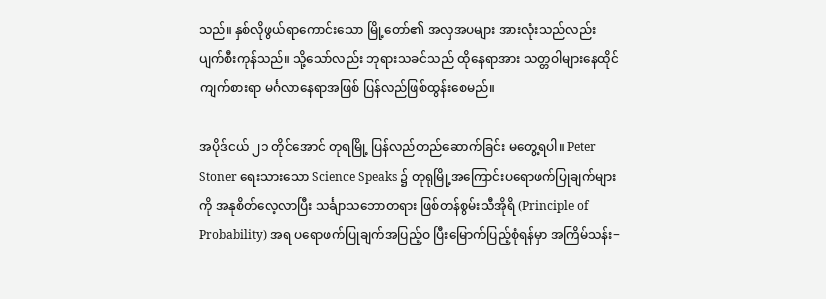သည်။ နှစ်လိုဖွယ်ရာကောင်းသော မြို့တော်၏ အလှအပများ အားလုံးသည်လည်း ပျက်စီးကုန်သည်။ သို့သော်လည်း ဘုရားသခင်သည် ထိုနေရာအား သတ္တဝါများနေထိုင်ကျက်စားရာ မင်္ဂလာနေရာအဖြစ် ပြန်လည်ဖြစ်ထွန်းစေမည်။

အပိုဒ်ငယ် ၂၁ တိုင်အောင် တုရမြို့ ပြန်လည်တည်ဆောက်ခြင်း မတွေ့ရပါ။ Peter Stoner ရေးသားသော Science Speaks ၌ တုရုမြို့အကြောင်းပရောဖက်ပြုချက်များကို အနုစိတ်လေ့လာပြီး သင်္ချာသဘောတရား ဖြစ်တန်စွမ်းသီအိုရိ (Principle of Probability) အရ ပရောဖက်ပြုချက်အပြည့်ဝ ပြီးမြောက်ပြည့်စုံရန်မှာ အကြိမ်သန်း−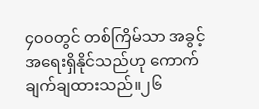၄၀၀တွင် တစ်ကြိမ်သာ အခွင့်အရေးရှိနိုင်သည်ဟု ကောက်ချက်ချထားသည်။၂၆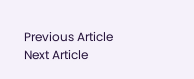Previous Article
Next Article